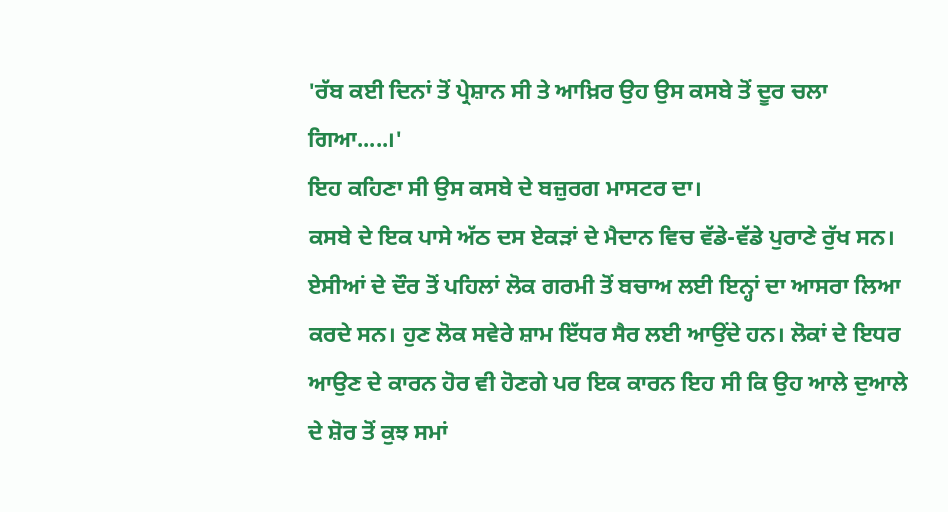'ਰੱਬ ਕਈ ਦਿਨਾਂ ਤੋਂ ਪ੍ਰੇਸ਼ਾਨ ਸੀ ਤੇ ਆਖ਼ਿਰ ਉਹ ਉਸ ਕਸਬੇ ਤੋਂ ਦੂਰ ਚਲਾ ਗਿਆ.....।'
ਇਹ ਕਹਿਣਾ ਸੀ ਉਸ ਕਸਬੇ ਦੇ ਬਜ਼ੁਰਗ ਮਾਸਟਰ ਦਾ।
ਕਸਬੇ ਦੇ ਇਕ ਪਾਸੇ ਅੱਠ ਦਸ ਏਕੜਾਂ ਦੇ ਮੈਦਾਨ ਵਿਚ ਵੱਡੇ-ਵੱਡੇ ਪੁਰਾਣੇ ਰੁੱਖ ਸਨ। ਏਸੀਆਂ ਦੇ ਦੌਰ ਤੋਂ ਪਹਿਲਾਂ ਲੋਕ ਗਰਮੀ ਤੋਂ ਬਚਾਅ ਲਈ ਇਨ੍ਹਾਂ ਦਾ ਆਸਰਾ ਲਿਆ ਕਰਦੇ ਸਨ। ਹੁਣ ਲੋਕ ਸਵੇਰੇ ਸ਼ਾਮ ਇੱਧਰ ਸੈਰ ਲਈ ਆਉਂਦੇ ਹਨ। ਲੋਕਾਂ ਦੇ ਇਧਰ ਆਉਣ ਦੇ ਕਾਰਨ ਹੋਰ ਵੀ ਹੋਣਗੇ ਪਰ ਇਕ ਕਾਰਨ ਇਹ ਸੀ ਕਿ ਉਹ ਆਲੇ ਦੁਆਲੇ ਦੇ ਸ਼ੋਰ ਤੋਂ ਕੁਝ ਸਮਾਂ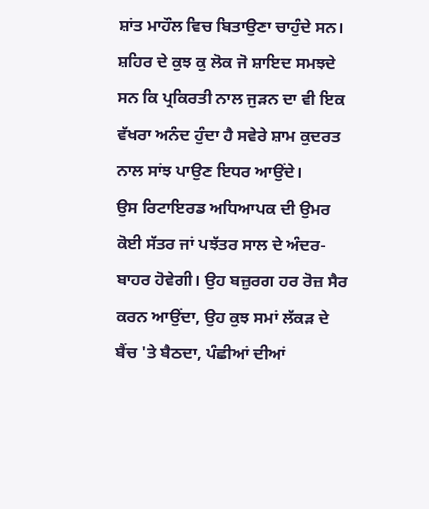ਸ਼ਾਂਤ ਮਾਹੌਲ ਵਿਚ ਬਿਤਾਉਣਾ ਚਾਹੁੰਦੇ ਸਨ। ਸ਼ਹਿਰ ਦੇ ਕੁਝ ਕੁ ਲੋਕ ਜੋ ਸ਼ਾਇਦ ਸਮਝਦੇ ਸਨ ਕਿ ਪ੍ਰਕਿਰਤੀ ਨਾਲ ਜੁੜਨ ਦਾ ਵੀ ਇਕ ਵੱਖਰਾ ਅਨੰਦ ਹੁੰਦਾ ਹੈ ਸਵੇਰੇ ਸ਼ਾਮ ਕੁਦਰਤ ਨਾਲ ਸਾਂਝ ਪਾਉਣ ਇਧਰ ਆਉਂਦੇ।
ਉਸ ਰਿਟਾਇਰਡ ਅਧਿਆਪਕ ਦੀ ਉਮਰ ਕੋਈ ਸੱਤਰ ਜਾਂ ਪਝੱਤਰ ਸਾਲ ਦੇ ਅੰਦਰ-ਬਾਹਰ ਹੋਵੇਗੀ। ਉਹ ਬਜ਼ੁਰਗ ਹਰ ਰੋਜ਼ ਸੈਰ ਕਰਨ ਆਉਂਦਾ, ਉਹ ਕੁਝ ਸਮਾਂ ਲੱਕੜ ਦੇ ਬੈਂਚ 'ਤੇ ਬੈਠਦਾ, ਪੰਛੀਆਂ ਦੀਆਂ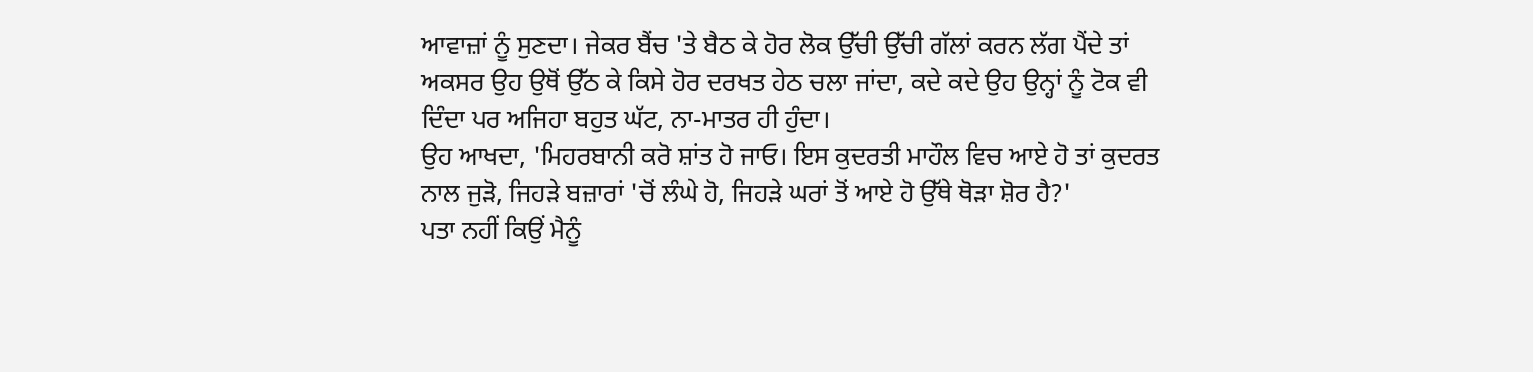ਆਵਾਜ਼ਾਂ ਨੂੰ ਸੁਣਦਾ। ਜੇਕਰ ਬੈਂਚ 'ਤੇ ਬੈਠ ਕੇ ਹੋਰ ਲੋਕ ਉੱਚੀ ਉੱਚੀ ਗੱਲਾਂ ਕਰਨ ਲੱਗ ਪੈਂਦੇ ਤਾਂ ਅਕਸਰ ਉਹ ਉਥੋਂ ਉੱਠ ਕੇ ਕਿਸੇ ਹੋਰ ਦਰਖਤ ਹੇਠ ਚਲਾ ਜਾਂਦਾ, ਕਦੇ ਕਦੇ ਉਹ ਉਨ੍ਹਾਂ ਨੂੰ ਟੋਕ ਵੀ ਦਿੰਦਾ ਪਰ ਅਜਿਹਾ ਬਹੁਤ ਘੱਟ, ਨਾ-ਮਾਤਰ ਹੀ ਹੁੰਦਾ।
ਉਹ ਆਖਦਾ, 'ਮਿਹਰਬਾਨੀ ਕਰੋ ਸ਼ਾਂਤ ਹੋ ਜਾਓ। ਇਸ ਕੁਦਰਤੀ ਮਾਹੌਲ ਵਿਚ ਆਏ ਹੋ ਤਾਂ ਕੁਦਰਤ ਨਾਲ ਜੁੜੋ, ਜਿਹੜੇ ਬਜ਼ਾਰਾਂ 'ਚੋਂ ਲੰਘੇ ਹੋ, ਜਿਹੜੇ ਘਰਾਂ ਤੋਂ ਆਏ ਹੋ ਉੱਥੇ ਥੋੜਾ ਸ਼ੋਰ ਹੈ?'
ਪਤਾ ਨਹੀਂ ਕਿਉਂ ਮੈਨੂੰ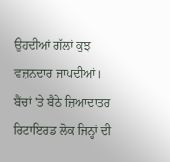ਉਹਦੀਆਂ ਗੱਲਾਂ ਕੁਝ ਵਜ਼ਨਦਾਰ ਜਾਪਦੀਆਂ।
ਬੈਂਚਾਂ 'ਤੇ ਬੈਠੇ ਜ਼ਿਆਦਾਤਰ ਰਿਟਾਇਰਡ ਲੋਕ ਜਿਨ੍ਹਾਂ ਦੀ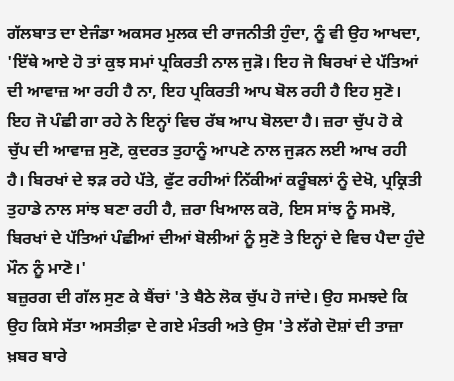ਗੱਲਬਾਤ ਦਾ ਏਜੰਡਾ ਅਕਸਰ ਮੁਲਕ ਦੀ ਰਾਜਨੀਤੀ ਹੁੰਦਾ, ਨੂੰ ਵੀ ਉਹ ਆਖਦਾ, 'ਇੱਥੇ ਆਏ ਹੋ ਤਾਂ ਕੁਝ ਸਮਾਂ ਪ੍ਰਕਿਰਤੀ ਨਾਲ ਜੁੜੋ। ਇਹ ਜੋ ਬਿਰਖਾਂ ਦੇ ਪੱਤਿਆਂ ਦੀ ਆਵਾਜ਼ ਆ ਰਹੀ ਹੈ ਨਾ, ਇਹ ਪ੍ਰਕਿਰਤੀ ਆਪ ਬੋਲ ਰਹੀ ਹੈ ਇਹ ਸੁਣੋ। ਇਹ ਜੋ ਪੰਛੀ ਗਾ ਰਹੇ ਨੇ ਇਨ੍ਹਾਂ ਵਿਚ ਰੱਬ ਆਪ ਬੋਲਦਾ ਹੈ। ਜ਼ਰਾ ਚੁੱਪ ਹੋ ਕੇ ਚੁੱਪ ਦੀ ਆਵਾਜ਼ ਸੁਣੋ, ਕੁਦਰਤ ਤੁਹਾਨੂੰ ਆਪਣੇ ਨਾਲ ਜੁੜਨ ਲਈ ਆਖ ਰਹੀ ਹੈ। ਬਿਰਖਾਂ ਦੇ ਝੜ ਰਹੇ ਪੱਤੇ, ਫੁੱਟ ਰਹੀਆਂ ਨਿੱਕੀਆਂ ਕਰੂੰਬਲਾਂ ਨੂੰ ਦੇਖੋ, ਪ੍ਰਕ੍ਰਿਤੀ ਤੁਹਾਡੇ ਨਾਲ ਸਾਂਝ ਬਣਾ ਰਹੀ ਹੈ, ਜ਼ਰਾ ਖਿਆਲ ਕਰੋ, ਇਸ ਸਾਂਝ ਨੂੰ ਸਮਝੋ, ਬਿਰਖਾਂ ਦੇ ਪੱਤਿਆਂ ਪੰਛੀਆਂ ਦੀਆਂ ਬੋਲੀਆਂ ਨੂੰ ਸੁਣੋ ਤੇ ਇਨ੍ਹਾਂ ਦੇ ਵਿਚ ਪੈਦਾ ਹੁੰਦੇ ਮੌਨ ਨੂੰ ਮਾਣੋ।'
ਬਜ਼ੁਰਗ ਦੀ ਗੱਲ ਸੁਣ ਕੇ ਬੈਂਚਾਂ 'ਤੇ ਬੈਠੇ ਲੋਕ ਚੁੱਪ ਹੋ ਜਾਂਦੇ। ਉਹ ਸਮਝਦੇ ਕਿ ਉਹ ਕਿਸੇ ਸੱਤਾ ਅਸਤੀਫ਼ਾ ਦੇ ਗਏ ਮੰਤਰੀ ਅਤੇ ਉਸ 'ਤੇ ਲੱਗੇ ਦੋਸ਼ਾਂ ਦੀ ਤਾਜ਼ਾ ਖ਼ਬਰ ਬਾਰੇ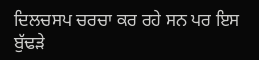ਦਿਲਚਸਪ ਚਰਚਾ ਕਰ ਰਹੇ ਸਨ ਪਰ ਇਸ ਬੁੱਢੜੇ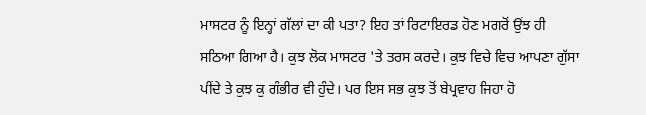ਮਾਸਟਰ ਨੂੰ ਇਨ੍ਹਾਂ ਗੱਲਾਂ ਦਾ ਕੀ ਪਤਾ? ਇਹ ਤਾਂ ਰਿਟਾਇਰਡ ਹੋਣ ਮਗਰੋਂ ਉਂਝ ਹੀ ਸਠਿਆ ਗਿਆ ਹੈ। ਕੁਝ ਲੋਕ ਮਾਸਟਰ 'ਤੇ ਤਰਸ ਕਰਦੇ। ਕੁਝ ਵਿਚੇ ਵਿਚ ਆਪਣਾ ਗੁੱਸਾ ਪੀਂਦੇ ਤੇ ਕੁਝ ਕੁ ਗੰਭੀਰ ਵੀ ਹੁੰਦੇ। ਪਰ ਇਸ ਸਭ ਕੁਝ ਤੋਂ ਬੇਪ੍ਰਵਾਹ ਜਿਹਾ ਹੋ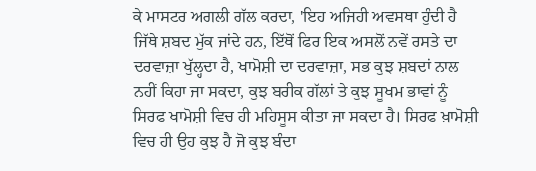ਕੇ ਮਾਸਟਰ ਅਗਲੀ ਗੱਲ ਕਰਦਾ, 'ਇਹ ਅਜਿਹੀ ਅਵਸਥਾ ਹੁੰਦੀ ਹੈ ਜਿੱਥੇ ਸ਼ਬਦ ਮੁੱਕ ਜਾਂਦੇ ਹਨ, ਇੱਥੋਂ ਫਿਰ ਇਕ ਅਸਲੋਂ ਨਵੇਂ ਰਸਤੇ ਦਾ ਦਰਵਾਜ਼ਾ ਖੁੱਲ੍ਹਦਾ ਹੈ, ਖਾਮੋਸ਼ੀ ਦਾ ਦਰਵਾਜ਼ਾ, ਸਭ ਕੁਝ ਸ਼ਬਦਾਂ ਨਾਲ ਨਹੀਂ ਕਿਹਾ ਜਾ ਸਕਦਾ, ਕੁਝ ਬਰੀਕ ਗੱਲਾਂ ਤੇ ਕੁਝ ਸੂਖਮ ਭਾਵਾਂ ਨੂੰ ਸਿਰਫ ਖਾਮੋਸ਼ੀ ਵਿਚ ਹੀ ਮਹਿਸੂਸ ਕੀਤਾ ਜਾ ਸਕਦਾ ਹੈ। ਸਿਰਫ ਖ਼ਾਮੋਸ਼ੀ ਵਿਚ ਹੀ ਉਹ ਕੁਝ ਹੈ ਜੋ ਕੁਝ ਬੰਦਾ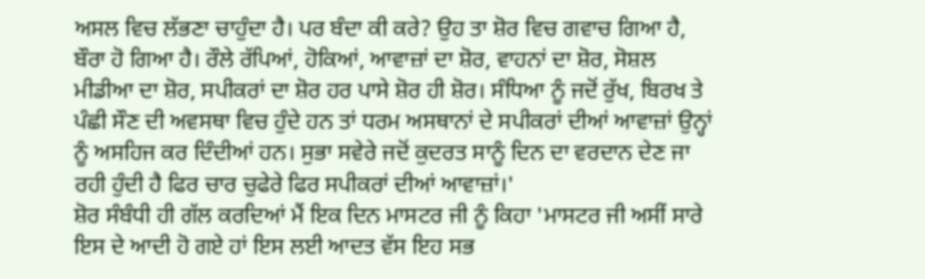ਅਸਲ ਵਿਚ ਲੱਭਣਾ ਚਾਹੁੰਦਾ ਹੈ। ਪਰ ਬੰਦਾ ਕੀ ਕਰੇ? ਉਹ ਤਾ ਸ਼ੋਰ ਵਿਚ ਗਵਾਚ ਗਿਆ ਹੈ, ਬੌਰਾ ਹੋ ਗਿਆ ਹੈ। ਰੌਲੇ ਰੱਪਿਆਂ, ਹੋਕਿਆਂ, ਆਵਾਜ਼ਾਂ ਦਾ ਸ਼ੋਰ, ਵਾਹਨਾਂ ਦਾ ਸ਼ੋਰ, ਸੋਸ਼ਲ ਮੀਡੀਆ ਦਾ ਸ਼ੋਰ, ਸਪੀਕਰਾਂ ਦਾ ਸ਼ੋਰ ਹਰ ਪਾਸੇ ਸ਼ੋਰ ਹੀ ਸ਼ੋਰ। ਸੰਧਿਆ ਨੂੰ ਜਦੋਂ ਰੁੱਖ, ਬਿਰਖ ਤੇ ਪੰਛੀ ਸੌਣ ਦੀ ਅਵਸਥਾ ਵਿਚ ਹੁੰਦੇ ਹਨ ਤਾਂ ਧਰਮ ਅਸਥਾਨਾਂ ਦੇ ਸਪੀਕਰਾਂ ਦੀਆਂ ਆਵਾਜ਼ਾਂ ਉਨ੍ਹਾਂ ਨੂੰ ਅਸਹਿਜ ਕਰ ਦਿੰਦੀਆਂ ਹਨ। ਸੁਭਾ ਸਵੇਰੇ ਜਦੋਂ ਕੁਦਰਤ ਸਾਨੂੰ ਦਿਨ ਦਾ ਵਰਦਾਨ ਦੇਣ ਜਾ ਰਹੀ ਹੁੰਦੀ ਹੈ ਫਿਰ ਚਾਰ ਚੁਫੇਰੇ ਫਿਰ ਸਪੀਕਰਾਂ ਦੀਆਂ ਆਵਾਜ਼ਾਂ।'
ਸ਼ੋਰ ਸੰਬੰਧੀ ਹੀ ਗੱਲ ਕਰਦਿਆਂ ਮੈਂ ਇਕ ਦਿਨ ਮਾਸਟਰ ਜੀ ਨੂੰ ਕਿਹਾ 'ਮਾਸਟਰ ਜੀ ਅਸੀਂ ਸਾਰੇ ਇਸ ਦੇ ਆਦੀ ਹੋ ਗਏ ਹਾਂ ਇਸ ਲਈ ਆਦਤ ਵੱਸ ਇਹ ਸਭ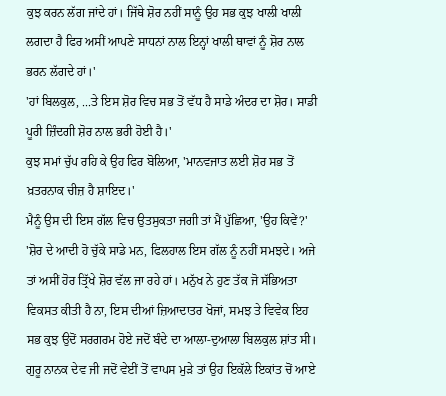ਕੁਝ ਕਰਨ ਲੱਗ ਜਾਂਦੇ ਹਾਂ। ਜਿੱਥੇ ਸ਼ੋਰ ਨਹੀਂ ਸਾਨੂੰ ਉਹ ਸਭ ਕੁਝ ਖਾਲੀ ਖਾਲੀ ਲਗਦਾ ਹੈ ਫਿਰ ਅਸੀਂ ਆਪਣੇ ਸਾਧਨਾਂ ਨਾਲ ਇਨ੍ਹਾਂ ਖਾਲੀ ਥਾਵਾਂ ਨੂੰ ਸ਼ੋਰ ਨਾਲ ਭਰਨ ਲੱਗਦੇ ਹਾਂ।'
'ਹਾਂ ਬਿਲਕੁਲ, ...ਤੇ ਇਸ ਸ਼ੋਰ ਵਿਚ ਸਭ ਤੋਂ ਵੱਧ ਹੈ ਸਾਡੇ ਅੰਦਰ ਦਾ ਸ਼ੋਰ। ਸਾਡੀ ਪੂਰੀ ਜ਼ਿੰਦਗੀ ਸ਼ੋਰ ਨਾਲ ਭਰੀ ਹੋਈ ਹੈ।'
ਕੁਝ ਸਮਾਂ ਚੁੱਪ ਰਹਿ ਕੇ ਉਹ ਫਿਰ ਬੋਲਿਆ, 'ਮਾਨਵਜਾਤ ਲਈ ਸ਼ੋਰ ਸਭ ਤੋਂ ਖ਼ਤਰਨਾਕ ਚੀਜ਼ ਹੈ ਸ਼ਾਇਦ।'
ਮੈਨੂੰ ਉਸ ਦੀ ਇਸ ਗੱਲ ਵਿਚ ਉਤਸੁਕਤਾ ਜਗੀ ਤਾਂ ਮੈਂ ਪੁੱਛਿਆ, 'ਉਹ ਕਿਵੇਂ?'
'ਸ਼ੋਰ ਦੇ ਆਦੀ ਹੋ ਚੁੱਕੇ ਸਾਡੇ ਮਨ, ਫਿਲਹਾਲ ਇਸ ਗੱਲ ਨੂੰ ਨਹੀਂ ਸਮਝਦੇ। ਅਜੇ ਤਾਂ ਅਸੀਂ ਹੋਰ ਤ੍ਰਿੱਖੇ ਸ਼ੋਰ ਵੱਲ ਜਾ ਰਹੇ ਹਾਂ। ਮਨੁੱਖ ਨੇ ਹੁਣ ਤੱਕ ਜੋ ਸੱਭਿਅਤਾ ਵਿਕਸਤ ਕੀਤੀ ਹੈ ਨਾ, ਇਸ ਦੀਆਂ ਜ਼ਿਆਦਾਤਰ ਖੋਜਾਂ, ਸਮਝ ਤੇ ਵਿਵੇਕ ਇਹ ਸਭ ਕੁਝ ਉਦੋਂ ਸਰਗਰਮ ਹੋਏ ਜਦੋਂ ਬੰਦੇ ਦਾ ਆਲਾ-ਦੁਆਲਾ ਬਿਲਕੁਲ ਸ਼ਾਂਤ ਸੀ। ਗੁਰੂ ਨਾਨਕ ਦੇਵ ਜੀ ਜਦੋਂ ਵੇਈਂ ਤੋਂ ਵਾਪਸ ਮੁੜੇ ਤਾਂ ਉਹ ਇਕੱਲੇ ਇਕਾਂਤ ਚੋਂ ਆਏ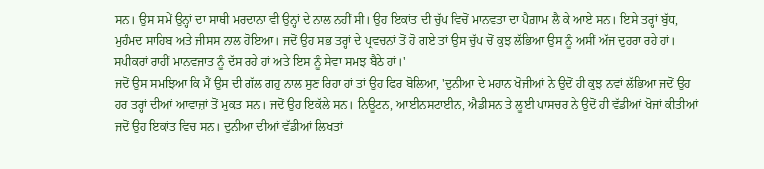ਸਨ। ਉਸ ਸਮੇਂ ਉਨ੍ਹਾਂ ਦਾ ਸਾਥੀ ਮਰਦਾਨਾ ਵੀ ਉਨ੍ਹਾਂ ਦੇ ਨਾਲ ਨਹੀਂ ਸੀ। ਉਹ ਇਕਾਂਤ ਦੀ ਚੁੱਪ ਵਿਚੋਂ ਮਾਨਵਤਾ ਦਾ ਪੈਗ਼ਾਮ ਲੈ ਕੇ ਆਏ ਸਨ। ਇਸੇ ਤਰ੍ਹਾਂ ਬੁੱਧ, ਮੁਹੰਮਦ ਸਾਹਿਬ ਅਤੇ ਜੀਸਸ ਨਾਲ ਹੋਇਆ। ਜਦੋਂ ਉਹ ਸਭ ਤਰ੍ਹਾਂ ਦੇ ਪ੍ਰਵਚਨਾਂ ਤੋਂ ਹੋ ਗਏ ਤਾਂ ਉਸ ਚੁੱਪ ਚੋਂ ਕੁਝ ਲੱਭਿਆ ਉਸ ਨੂੰ ਅਸੀਂ ਅੱਜ ਦੁਹਰਾ ਰਹੇ ਹਾਂ। ਸਪੀਕਰਾਂ ਰਾਹੀਂ ਮਾਨਵਜਾਤ ਨੂੰ ਦੱਸ ਰਹੇ ਹਾਂ ਅਤੇ ਇਸ ਨੂੰ ਸੇਵਾ ਸਮਝ ਬੈਠੇ ਹਾਂ।'
ਜਦੋਂ ਉਸ ਸਮਝਿਆ ਕਿ ਮੈਂ ਉਸ ਦੀ ਗੱਲ ਗਹੁ ਨਾਲ ਸੁਣ ਰਿਹਾ ਹਾਂ ਤਾਂ ਉਹ ਫਿਰ ਬੋਲਿਆ, 'ਦੁਨੀਆ ਦੇ ਮਹਾਨ ਖੋਜੀਆਂ ਨੇ ਉਦੋਂ ਹੀ ਕੁਝ ਨਵਾਂ ਲੱਭਿਆ ਜਦੋਂ ਉਹ ਹਰ ਤਰ੍ਹਾਂ ਦੀਆਂ ਆਵਾਜ਼ਾਂ ਤੋਂ ਮੁਕਤ ਸਨ। ਜਦੋਂ ਉਹ ਇਕੱਲੇ ਸਨ। ਨਿਊਟਨ, ਆਈਨਸਟਾਈਨ, ਐਡੀਸਨ ਤੇ ਲੂਈ ਪਾਸਚਰ ਨੇ ਉਦੋਂ ਹੀ ਵੱਡੀਆਂ ਖੋਜਾਂ ਕੀਤੀਆਂ ਜਦੋਂ ਉਹ ਇਕਾਂਤ ਵਿਚ ਸਨ। ਦੁਨੀਆ ਦੀਆਂ ਵੱਡੀਆਂ ਲਿਖਤਾਂ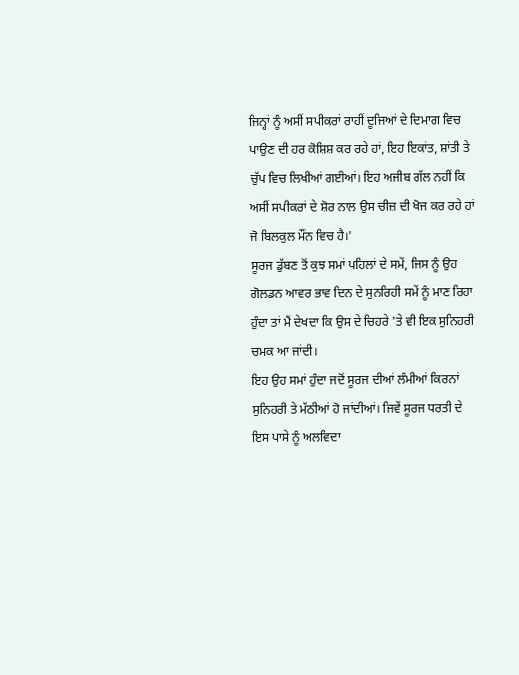ਜਿਨ੍ਹਾਂ ਨੂੰ ਅਸੀਂ ਸਪੀਕਰਾਂ ਰਾਹੀਂ ਦੂਜਿਆਂ ਦੇ ਦਿਮਾਗ ਵਿਚ ਪਾਉਣ ਦੀ ਹਰ ਕੋਸ਼ਿਸ਼ ਕਰ ਰਹੇ ਹਾਂ, ਇਹ ਇਕਾਂਤ, ਸ਼ਾਂਤੀ ਤੇ ਚੁੱਪ ਵਿਚ ਲਿਖੀਆਂ ਗਈਆਂ। ਇਹ ਅਜੀਬ ਗੱਲ ਨਹੀਂ ਕਿ ਅਸੀਂ ਸਪੀਕਰਾਂ ਦੇ ਸ਼ੋਰ ਨਾਲ ਉਸ ਚੀਜ਼ ਦੀ ਖੋਜ ਕਰ ਰਹੇ ਹਾਂ ਜੋ ਬਿਲਕੁਲ ਮੌਂਨ ਵਿਚ ਹੈ।'
ਸੂਰਜ ਡੁੱਬਣ ਤੋਂ ਕੁਝ ਸਮਾਂ ਪਹਿਲਾਂ ਦੇ ਸਮੇਂ, ਜਿਸ ਨੂੰ ਉਹ ਗੋਲਡਨ ਆਵਰ ਭਾਵ ਦਿਨ ਦੇ ਸੁਨਰਿਹੀ ਸਮੇਂ ਨੂੰ ਮਾਣ ਰਿਹਾ ਹੁੰਦਾ ਤਾਂ ਮੈਂ ਦੇਖਦਾ ਕਿ ਉਸ ਦੇ ਚਿਹਰੇ 'ਤੇ ਵੀ ਇਕ ਸੁਨਿਹਰੀ ਚਮਕ ਆ ਜਾਂਦੀ।
ਇਹ ਉਹ ਸਮਾਂ ਹੁੰਦਾ ਜਦੋਂ ਸੂਰਜ ਦੀਆਂ ਲੰਮੀਆਂ ਕਿਰਨਾਂ ਸੁਨਿਹਰੀ ਤੇ ਮੱਠੀਆਂ ਹੋ ਜਾਂਦੀਆਂ। ਜਿਵੇਂ ਸੂਰਜ ਧਰਤੀ ਦੇ ਇਸ ਪਾਸੇ ਨੂੰ ਅਲਵਿਦਾ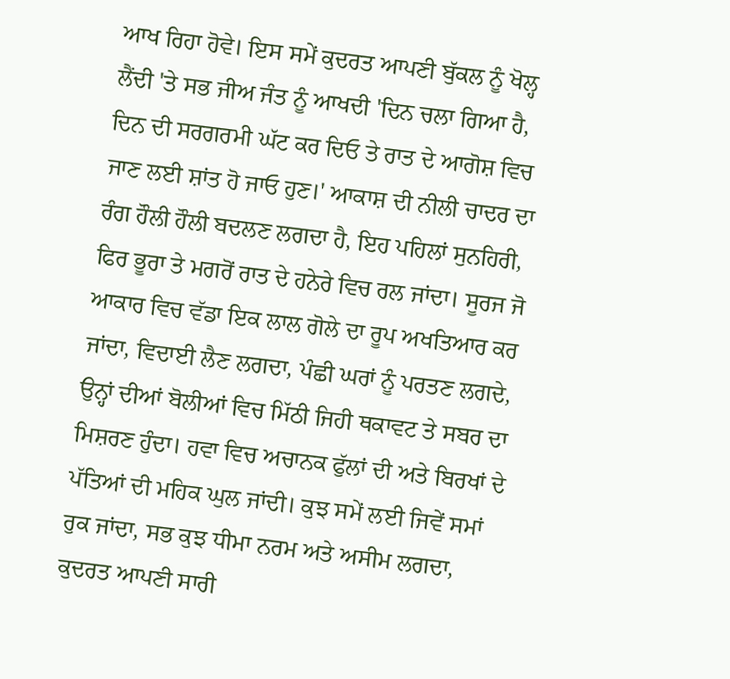ਆਖ ਰਿਹਾ ਹੋਵੇ। ਇਸ ਸਮੇਂ ਕੁਦਰਤ ਆਪਣੀ ਬੁੱਕਲ ਨੂੰ ਖੋਲ੍ਹ ਲੈਂਦੀ 'ਤੇ ਸਭ ਜੀਅ ਜੰਤ ਨੂੰ ਆਖਦੀ 'ਦਿਨ ਚਲਾ ਗਿਆ ਹੈ, ਦਿਨ ਦੀ ਸਰਗਰਮੀ ਘੱਟ ਕਰ ਦਿਓ ਤੇ ਰਾਤ ਦੇ ਆਗੋਸ਼ ਵਿਚ ਜਾਣ ਲਈ ਸ਼ਾਂਤ ਹੋ ਜਾਓ ਹੁਣ।' ਆਕਾਸ਼ ਦੀ ਨੀਲੀ ਚਾਦਰ ਦਾ ਰੰਗ ਹੌਲੀ ਹੌਲੀ ਬਦਲਣ ਲਗਦਾ ਹੈ, ਇਹ ਪਹਿਲਾਂ ਸੁਨਹਿਰੀ, ਫਿਰ ਭੂਰਾ ਤੇ ਮਗਰੋਂ ਰਾਤ ਦੇ ਹਨੇਰੇ ਵਿਚ ਰਲ ਜਾਂਦਾ। ਸੂਰਜ ਜੋ ਆਕਾਰ ਵਿਚ ਵੱਡਾ ਇਕ ਲਾਲ ਗੋਲੇ ਦਾ ਰੂਪ ਅਖਤਿਆਰ ਕਰ ਜਾਂਦਾ, ਵਿਦਾਈ ਲੈਣ ਲਗਦਾ, ਪੰਛੀ ਘਰਾਂ ਨੂੰ ਪਰਤਣ ਲਗਦੇ, ਉਨ੍ਹਾਂ ਦੀਆਂ ਬੋਲੀਆਂ ਵਿਚ ਮਿੱਠੀ ਜਿਹੀ ਥਕਾਵਟ ਤੇ ਸਬਰ ਦਾ ਮਿਸ਼ਰਣ ਹੁੰਦਾ। ਹਵਾ ਵਿਚ ਅਚਾਨਕ ਫੁੱਲਾਂ ਦੀ ਅਤੇ ਬਿਰਖਾਂ ਦੇ ਪੱਤਿਆਂ ਦੀ ਮਹਿਕ ਘੁਲ ਜਾਂਦੀ। ਕੁਝ ਸਮੇਂ ਲਈ ਜਿਵੇਂ ਸਮਾਂ ਰੁਕ ਜਾਂਦਾ, ਸਭ ਕੁਝ ਧੀਮਾ ਨਰਮ ਅਤੇ ਅਸੀਮ ਲਗਦਾ, ਕੁਦਰਤ ਆਪਣੀ ਸਾਰੀ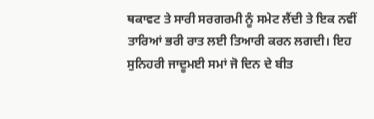ਥਕਾਵਟ ਤੇ ਸਾਰੀ ਸਰਗਰਮੀ ਨੂੰ ਸਮੇਟ ਲੈਂਦੀ ਤੇ ਇਕ ਨਵੀਂ ਤਾਰਿਆਂ ਭਰੀ ਰਾਤ ਲਈ ਤਿਆਰੀ ਕਰਨ ਲਗਦੀ। ਇਹ ਸੁਨਿਹਰੀ ਜਾਦੂਮਈ ਸਮਾਂ ਜੋ ਦਿਨ ਦੇ ਬੀਤ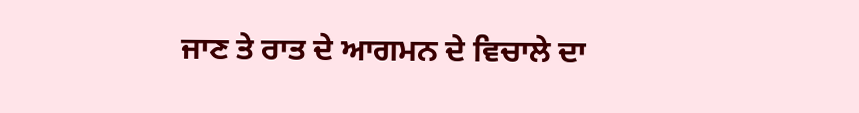ਜਾਣ ਤੇ ਰਾਤ ਦੇ ਆਗਮਨ ਦੇ ਵਿਚਾਲੇ ਦਾ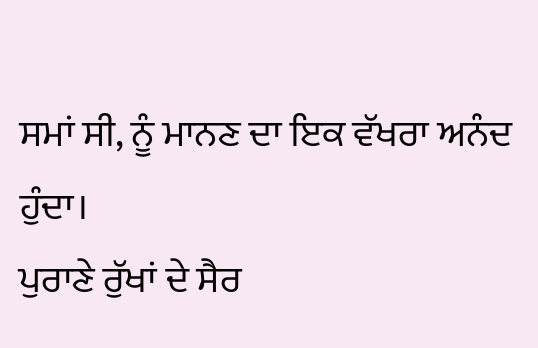ਸਮਾਂ ਸੀ, ਨੂੰ ਮਾਨਣ ਦਾ ਇਕ ਵੱਖਰਾ ਅਨੰਦ ਹੁੰਦਾ।
ਪੁਰਾਣੇ ਰੁੱਖਾਂ ਦੇ ਸੈਰ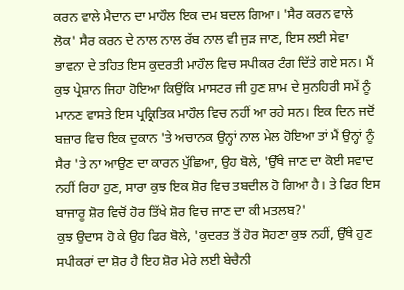ਕਰਨ ਵਾਲੇ ਮੈਦਾਨ ਦਾ ਮਾਹੌਲ ਇਕ ਦਮ ਬਦਲ ਗਿਆ। 'ਸੈਰ ਕਰਨ ਵਾਲੇ ਲੋਕ' ਸੈਰ ਕਰਨ ਦੇ ਨਾਲ ਨਾਲ ਰੱਬ ਨਾਲ ਵੀ ਜੁੜ ਜਾਣ, ਇਸ ਲਈ ਸੇਵਾ ਭਾਵਨਾ ਦੇ ਤਹਿਤ ਇਸ ਕੁਦਰਤੀ ਮਾਹੌਲ ਵਿਚ ਸਪੀਕਰ ਟੰਗ ਦਿੱਤੇ ਗਏ ਸਨ। ਮੈਂ ਕੁਝ ਪ੍ਰੇਸ਼ਾਨ ਜਿਹਾ ਹੋਇਆ ਕਿਉਂਕਿ ਮਾਸਟਰ ਜੀ ਹੁਣ ਸ਼ਾਮ ਦੇ ਸੁਨਹਿਰੀ ਸਮੇਂ ਨੂੰ ਮਾਨਣ ਵਾਸਤੇ ਇਸ ਪ੍ਰਕ੍ਰਿਤਿਕ ਮਾਹੌਲ ਵਿਚ ਨਹੀਂ ਆ ਰਹੇ ਸਨ। ਇਕ ਦਿਨ ਜਦੋਂ ਬਜ਼ਾਰ ਵਿਚ ਇਕ ਦੁਕਾਨ 'ਤੇ ਅਚਾਨਕ ਉਨ੍ਹਾਂ ਨਾਲ ਮੇਲ ਹੋਇਆ ਤਾਂ ਮੈਂ ਉਨ੍ਹਾਂ ਨੂੰ ਸੈਰ 'ਤੇ ਨਾ ਆਉਣ ਦਾ ਕਾਰਨ ਪੁੱਛਿਆ, ਉਹ ਬੋਲੇ, 'ਉੱਥੇ ਜਾਣ ਦਾ ਕੋਈ ਸਵਾਦ ਨਹੀਂ ਰਿਹਾ ਹੁਣ, ਸਾਰਾ ਕੁਝ ਇਕ ਸ਼ੋਰ ਵਿਚ ਤਬਦੀਲ ਹੋ ਗਿਆ ਹੈ। ਤੇ ਫਿਰ ਇਸ ਬਾਜਾਰੂ ਸ਼ੋਰ ਵਿਚੋਂ ਹੋਰ ਤਿੱਖੇ ਸ਼ੋਰ ਵਿਚ ਜਾਣ ਦਾ ਕੀ ਮਤਲਬ?'
ਕੁਝ ਉਦਾਸ ਹੋ ਕੇ ਉਹ ਫਿਰ ਬੋਲੇ, 'ਕੁਦਰਤ ਤੋਂ ਹੋਰ ਸੋਹਣਾ ਕੁਝ ਨਹੀਂ, ਉੱਥੇ ਹੁਣ ਸਪੀਕਰਾਂ ਦਾ ਸ਼ੋਰ ਹੈ ਇਹ ਸ਼ੋਰ ਮੇਰੇ ਲਈ ਬੇਚੈਨੀ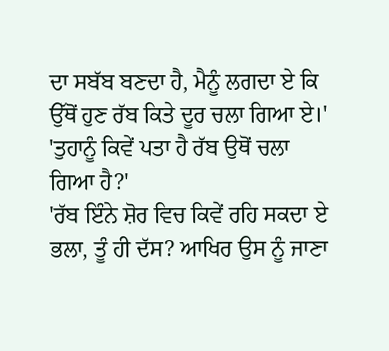ਦਾ ਸਬੱਬ ਬਣਦਾ ਹੈ, ਮੈਨੂੰ ਲਗਦਾ ਏ ਕਿ ਉੱਥੋਂ ਹੁਣ ਰੱਬ ਕਿਤੇ ਦੂਰ ਚਲਾ ਗਿਆ ਏ।'
'ਤੁਹਾਨੂੰ ਕਿਵੇਂ ਪਤਾ ਹੈ ਰੱਬ ਉਥੋਂ ਚਲਾ ਗਿਆ ਹੈ?'
'ਰੱਬ ਇੰਨੇ ਸ਼ੋਰ ਵਿਚ ਕਿਵੇਂ ਰਹਿ ਸਕਦਾ ਏ ਭਲਾ, ਤੂੰ ਹੀ ਦੱਸ? ਆਖਿਰ ਉਸ ਨੂੰ ਜਾਣਾ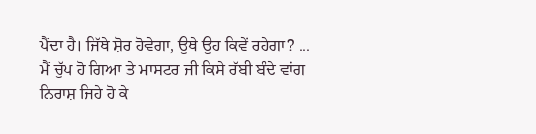ਪੈਂਦਾ ਹੈ। ਜਿੱਥੇ ਸ਼ੋਰ ਹੋਵੇਗਾ, ਉਥੇ ਉਹ ਕਿਵੇਂ ਰਹੇਗਾ? ...
ਮੈਂ ਚੁੱਪ ਹੋ ਗਿਆ ਤੇ ਮਾਸਟਰ ਜੀ ਕਿਸੇ ਰੱਬੀ ਬੰਦੇ ਵਾਂਗ ਨਿਰਾਸ਼ ਜਿਹੇ ਹੋ ਕੇ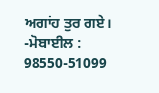ਅਗਾਂਹ ਤੁਰ ਗਏ।
-ਮੋਬਾਈਲ : 98550-51099